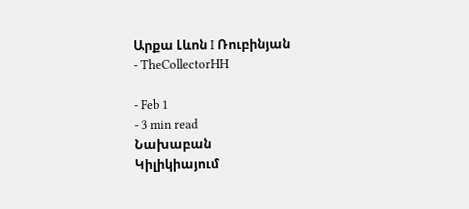Արքա Լևոն I Ռուբինյան
- TheCollectorHH

- Feb 1
- 3 min read
Նախաբան
Կիլիկիայում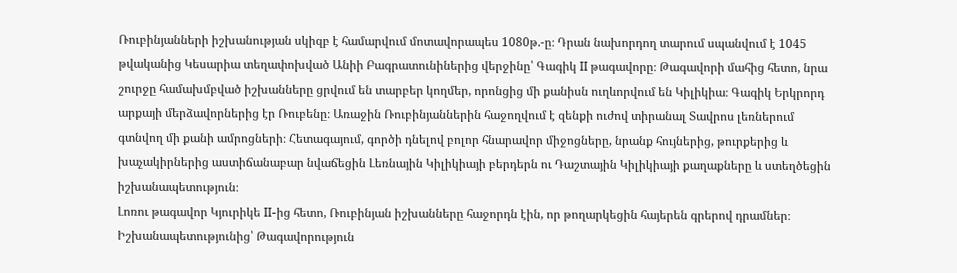Ռուբինյանների իշխանության սկիզբ է համարվում մոտավորապես 1080թ.-ը։ Դրան նախորդող տարում սպանվում է 1045 թվականից Կեսարիա տեղափոխված Անիի Բագրատունիներից վերջինը՝ Գագիկ II թագավորը։ Թագավորի մահից հետո, նրա շուրջը համախմբված իշխանները ցրվում են տարբեր կողմեր, որոնցից մի քանիսն ուղևորվում են Կիլիկիա։ Գագիկ Երկրորդ արքայի մերձավորներից էր Ռուբենը։ Առաջին Ռուբինյաններին հաջողվում է զենքի ուժով տիրանալ Տավրոս լեռներում գտնվող մի քանի ամրոցների։ Հետագայում, գործի դնելով բոլոր հնարավոր միջոցները, նրանք հույներից, թուրքերից և խաչակիրներից աստիճանաբար նվաճեցին Լեռնային Կիլիկիայի բերդերն ու Դաշտային Կիլիկիայի քաղաքները և ստեղծեցին իշխանապետություն։
Լոռու թագավոր Կյուրիկե II-ից հետո, Ռուբինյան իշխանները հաջորդն էին, որ թողարկեցին հայերեն գրերով դրամներ։
Իշխանապետությունից՝ Թագավորություն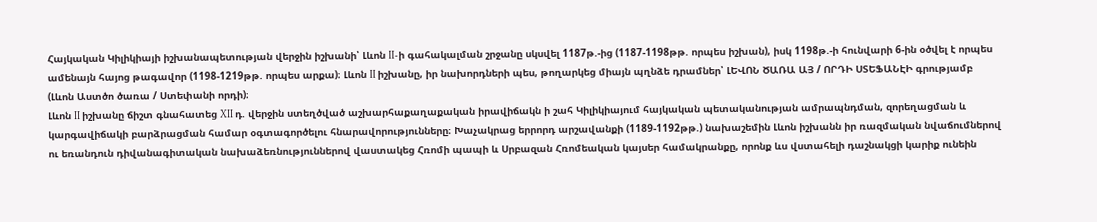Հայկական Կիլիկիայի իշխանապետության վերջին իշխանի՝ Լևոն II-ի գահակալման շրջանը սկսվել 1187թ.-ից (1187-1198թթ. որպես իշխան), իսկ 1198թ.-ի հունվարի 6-ին օծվել է որպես ամենայն հայոց թագավոր (1198-1219թթ. որպես արքա)։ Լևոն II իշխանը, իր նախորդների պես, թողարկեց միայն պղնձե դրամներ՝ ԼԵՎՈՆ ԾԱՌԱ ԱՅ / ՈՐԴԻ ՍՏԵՖԱՆԷԻ գրությամբ (Լևոն Աստծո ծառա / Ստեփանի որդի)։
Լևոն II իշխանը ճիշտ գնահատեց XII դ. վերջին ստեղծված աշխարհաքաղաքական իրավիճակն ի շահ Կիլիկիայում հայկական պետականության ամրապնդման, զորեղացման և կարգավիճակի բարձրացման համար օգտագործելու հնարավորությունները։ Խաչակրաց երրորդ արշավանքի (1189-1192թթ.) նախաշեմին Լևոն իշխանն իր ռազմական նվաճումներով ու եռանդուն դիվանագիտական նախաձեռնություններով վաստակեց Հռոմի պապի և Սրբազան Հռոմեական կայսեր համակրանքը, որոնք ևս վստահելի դաշնակցի կարիք ունեին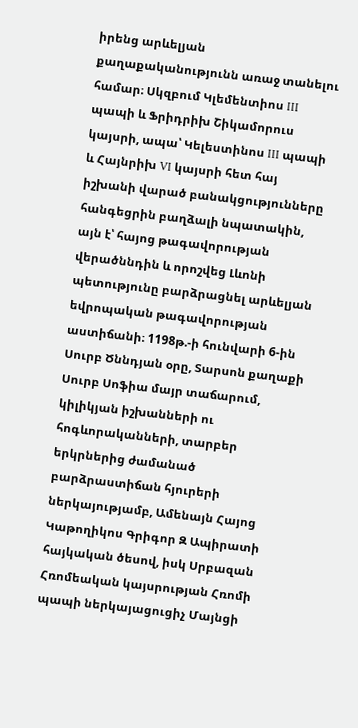իրենց արևելյան քաղաքականությունն առաջ տանելու համար։ Սկզբում Կլեմենտիոս III պապի և Ֆրիդրիխ Շիկամորուս կայսրի, ապա՝ Կելեստինոս III պապի և Հայնրիխ VI կայսրի հետ հայ իշխանի վարած բանակցությունները հանգեցրին բաղձալի նպատակին, այն է՝ հայոց թագավորության վերածննդին և որոշվեց Լևոնի պետությունը բարձրացնել արևելյան եվրոպական թագավորության աստիճանի։ 1198թ.-ի հունվարի 6-ին Սուրբ Ծննդյան օրը, Տարսոն քաղաքի Սուրբ Սոֆիա մայր տաճարում, կիլիկյան իշխանների ու հոգևորականների, տարբեր երկրներից ժամանած բարձրաստիճան հյուրերի ներկայությամբ, Ամենայն Հայոց Կաթողիկոս Գրիգոր Զ Ապիրատի հայկական ծեսով, իսկ Սրբազան Հռոմեական կայսրության Հռոմի պապի ներկայացուցիչ Մայնցի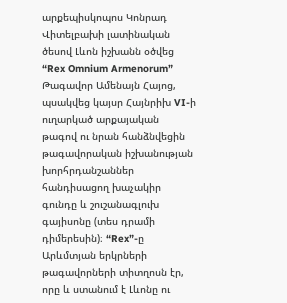արքեպիսկոպոս Կոնրադ Վիտելբախի լատինական ծեսով Լևոն իշխանն օծվեց “Rex Omnium Armenorum” Թագավոր Ամենայն Հայոց, պսակվեց կայսր Հայնրիխ VI-ի ուղարկած արքայական թագով ու նրան հանձնվեցին թագավորական իշխանության խորհրդանշաններ հանդիսացող խաչակիր գունդը և շուշանագլուխ գայիսոնը (տես դրամի դիմերեսին)։ “Rex”-ը Արևմտյան երկրների թագավորների տիտղոսն էր, որը և ստանում է Լևոնը ու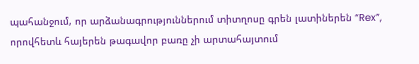պահանջում, որ արձանագրություններում տիտղոսը գրեն լատիներեն “Rex”, որովհետև հայերեն թագավոր բառը չի արտահայտում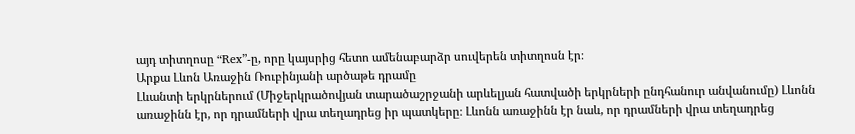այդ տիտղոսը “Rex”-ը, որը կայսրից հետո ամենաբարձր սուվերեն տիտղոսն էր։
Արքա Լևոն Առաջին Ռուբինյանի արծաթե դրամը
Լևանտի երկրներում (Միջերկրածովյան տարածաշրջանի արևելյան հատվածի երկրների ընդհանուր անվանումը) Լևոնն առաջինն էր, որ դրամների վրա տեղադրեց իր պատկերը։ Լևոնն առաջինն էր նաև, որ դրամների վրա տեղադրեց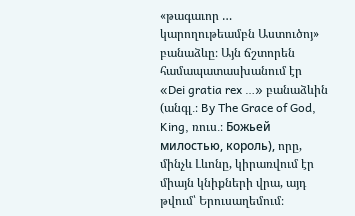«թագաւոր … կարողութեամբն Աստուծոյ» բանաձևը։ Այն ճշտորեն համապատասխանում էր «Dei gratia rex …» բանաձևին (անգլ․։ By The Grace of God, King, ռուս․։ Божьей милостью, король), որը, մինչև Լևոնը, կիրառվում էր միայն կնիքների վրա, այդ թվում՝ Երուսաղեմում։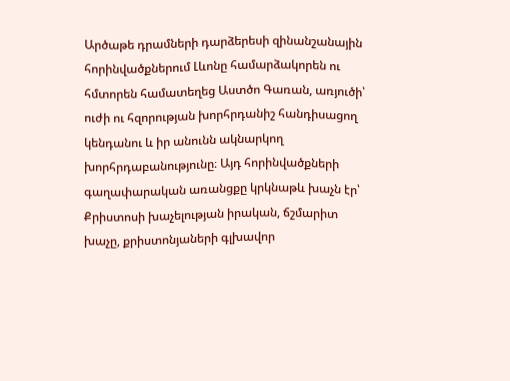Արծաթե դրամների դարձերեսի զինանշանային հորինվածքներում Լևոնը համարձակորեն ու հմտորեն համատեղեց Աստծո Գառան, առյուծի՝ ուժի ու հզորության խորհրդանիշ հանդիսացող կենդանու և իր անունն ակնարկող խորհրդաբանությունը։ Այդ հորինվածքների գաղափարական առանցքը կրկնաթև խաչն էր՝ Քրիստոսի խաչելության իրական, ճշմարիտ խաչը, քրիստոնյաների գլխավոր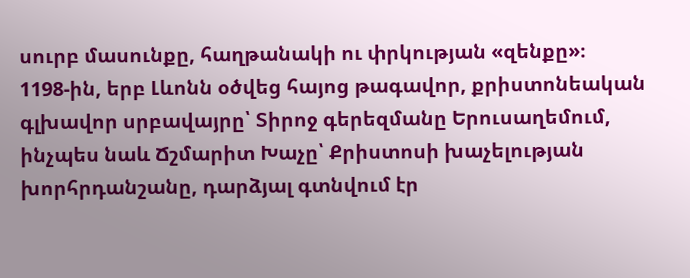սուրբ մասունքը, հաղթանակի ու փրկության «զենքը»։
1198-ին, երբ Լևոնն օծվեց հայոց թագավոր, քրիստոնեական գլխավոր սրբավայրը՝ Տիրոջ գերեզմանը Երուսաղեմում, ինչպես նաև Ճշմարիտ Խաչը՝ Քրիստոսի խաչելության խորհրդանշանը, դարձյալ գտնվում էր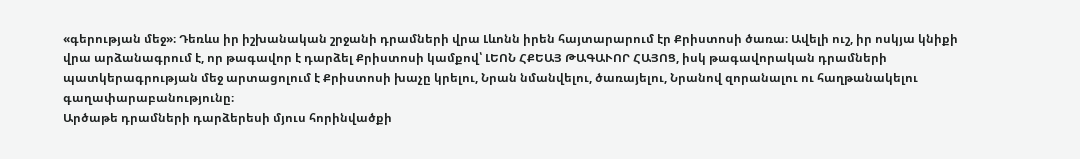«գերության մեջ»։ Դեռևս իր իշխանական շրջանի դրամների վրա Լևոնն իրեն հայտարարում էր Քրիստոսի ծառա։ Ավելի ուշ, իր ոսկյա կնիքի վրա արձանագրում է, որ թագավոր է դարձել Քրիստոսի կամքով՝ ԼԵՈՆ ՀՔԵԱՅ ԹԱԳԱՒՈՐ ՀԱՅՈՑ, իսկ թագավորական դրամների պատկերագրության մեջ արտացոլում է Քրիստոսի խաչը կրելու, Նրան նմանվելու, ծառայելու, Նրանով զորանալու ու հաղթանակելու գաղափարաբանությունը։
Արծաթե դրամների դարձերեսի մյուս հորինվածքի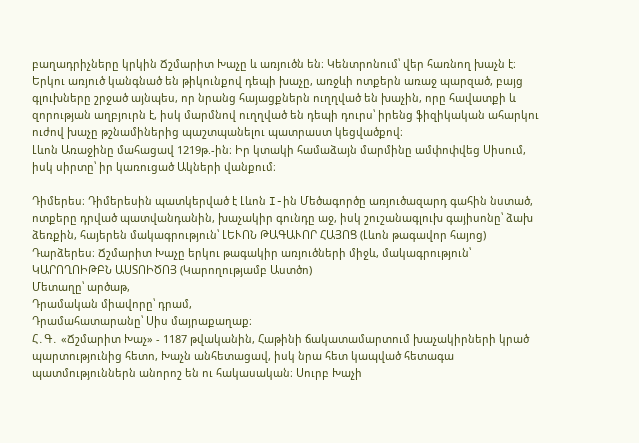բաղադրիչները կրկին Ճշմարիտ Խաչը և առյուծն են։ Կենտրոնում՝ վեր հառնող խաչն է։ Երկու առյուծ կանգնած են թիկունքով դեպի խաչը, առջևի ոտքերն առաջ պարզած, բայց գլուխները շրջած այնպես, որ նրանց հայացքներն ուղղված են խաչին, որը հավատքի և զորության աղբյուրն է, իսկ մարմնով ուղղված են դեպի դուրս՝ իրենց ֆիզիկական ահարկու ուժով խաչը թշնամիներից պաշտպանելու պատրաստ կեցվածքով։
Լևոն Առաջինը մահացավ 1219թ.-ին։ Իր կտակի համաձայն մարմինը ամփոփվեց Սիսում, իսկ սիրտը՝ իր կառուցած Ակների վանքում։

Դիմերես։ Դիմերեսին պատկերված է Լևոն I-ին Մեծագործը առյուծազարդ գահին նստած, ոտքերը դրված պատվանդանին, խաչակիր գունդը աջ, իսկ շուշանագլուխ գայիսոնը՝ ձախ ձեռքին, հայերեն մակագրություն՝ ԼԵՒՈՆ ԹԱԳԱՒՈՐ ՀԱՅՈՑ (Լևոն թագավոր հայոց)
Դարձերես։ Ճշմարիտ Խաչը երկու թագակիր առյուծների միջև, մակագրություն՝ ԿԱՐՈՂՈԻԹԲՆ ԱՍՏՈԻԾՈՅ (Կարողությամբ Աստծո)
Մետաղը՝ արծաթ,
Դրամական միավորը՝ դրամ,
Դրամահատարանը՝ Սիս մայրաքաղաք։
Հ․Գ․ «Ճշմարիտ Խաչ» - 1187 թվականին, Հաթինի ճակատամարտում խաչակիրների կրած պարտությունից հետո, Խաչն անհետացավ, իսկ նրա հետ կապված հետագա պատմություններն անորոշ են ու հակասական։ Սուրբ Խաչի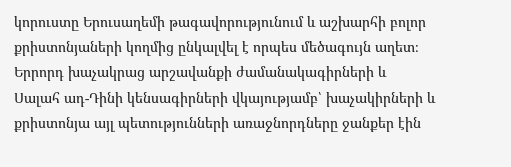կորուստը Երուսաղեմի թագավորությունում և աշխարհի բոլոր քրիստոնյաների կողմից ընկալվել է որպես մեծագույն աղետ։ Երրորդ խաչակրաց արշավանքի ժամանակագիրների և Սալահ ադ-Դինի կենսագիրների վկայությամբ՝ խաչակիրների և քրիստոնյա այլ պետությունների առաջնորդները ջանքեր էին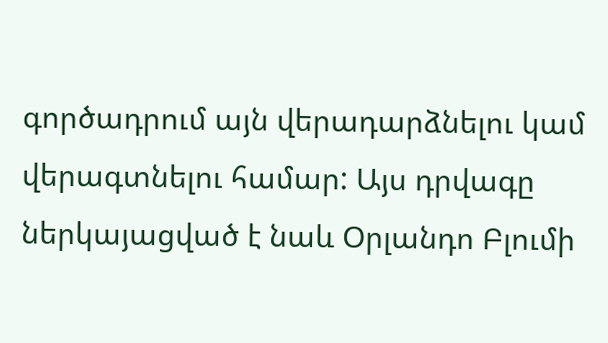գործադրում այն վերադարձնելու կամ վերագտնելու համար: Այս դրվագը ներկայացված է նաև Օրլանդո Բլումի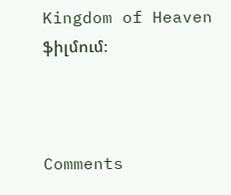Kingdom of Heaven ֆիլմում։



Comments